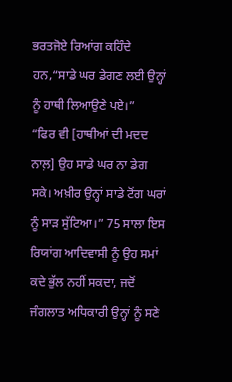ਭਰਤਜੋਏ ਰਿਆਂਗ ਕਹਿੰਦੇ ਹਨ,“ਸਾਡੇ ਘਰ ਡੇਗਣ ਲਈ ਉਨ੍ਹਾਂ ਨੂੰ ਹਾਥੀ ਲਿਆਉਣੇ ਪਏ।”
“ਫਿਰ ਵੀ [ਹਾਥੀਆਂ ਦੀ ਮਦਦ ਨਾਲ਼] ਉਹ ਸਾਡੇ ਘਰ ਨਾ ਡੇਗ ਸਕੇ। ਅਖ਼ੀਰ ਉਨ੍ਹਾਂ ਸਾਡੇ ਟੋਂਗ ਘਰਾਂ ਨੂੰ ਸਾੜ ਸੁੱਟਿਆ।” 75 ਸਾਲਾ ਇਸ ਰਿਯਾਂਗ ਆਦਿਵਾਸੀ ਨੂੰ ਉਹ ਸਮਾਂ ਕਦੇ ਭੁੱਲ ਨਹੀਂ ਸਕਦਾ, ਜਦੋਂ ਜੰਗਲਾਤ ਅਧਿਕਾਰੀ ਉਨ੍ਹਾਂ ਨੂੰ ਸਣੇ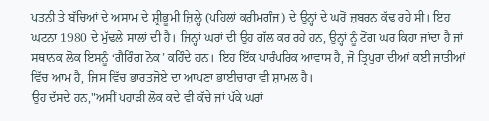ਪਤਨੀ ਤੇ ਬੱਚਿਆਂ ਦੇ ਅਸਾਮ ਦੇ ਸ਼੍ਰੀਭੂਮੀ ਜ਼ਿਲ੍ਹੇ (ਪਹਿਲਾਂ ਕਰੀਮਗੰਜ) ਦੇ ਉਨ੍ਹਾਂ ਦੇ ਘਰੋਂ ਜ਼ਬਰਨ ਕੱਢ ਰਹੇ ਸੀ। ਇਹ ਘਟਨਾ 1980 ਦੇ ਮੁੱਢਲੇ ਸਾਲਾਂ ਦੀ ਹੈ। ਜਿਨ੍ਹਾਂ ਘਰਾਂ ਦੀ ਉਹ ਗੱਲ ਕਰ ਰਹੇ ਹਨ, ਉਨ੍ਹਾਂ ਨੂੰ ਟੋਂਗ ਘਰ ਕਿਹਾ ਜਾਂਦਾ ਹੈ ਜਾਂ ਸਥਾਨਕ ਲੋਕ ਇਸਨੂੰ ‘ਗੈਰਿੰਗ ਨੋਕ’ ਕਹਿੰਦੇ ਹਨ। ਇਹ ਇੱਕ ਪਾਰੰਪਰਿਕ ਆਵਾਸ ਹੈ, ਜੋ ਤ੍ਰਿਪੁਰਾ ਦੀਆਂ ਕਈ ਜਾਤੀਆਂ ਵਿੱਚ ਆਮ ਹੈ, ਜਿਸ ਵਿੱਚ ਭਾਰਤਜੋਏ ਦਾ ਆਪਣਾ ਭਾਈਚਾਰਾ ਵੀ ਸ਼ਾਮਲ ਹੈ।
ਉਹ ਦੱਸਦੇ ਹਨ,"ਅਸੀਂ ਪਹਾੜੀ ਲੋਕ ਕਦੇ ਵੀ ਕੱਚੇ ਜਾਂ ਪੱਕੇ ਘਰਾਂ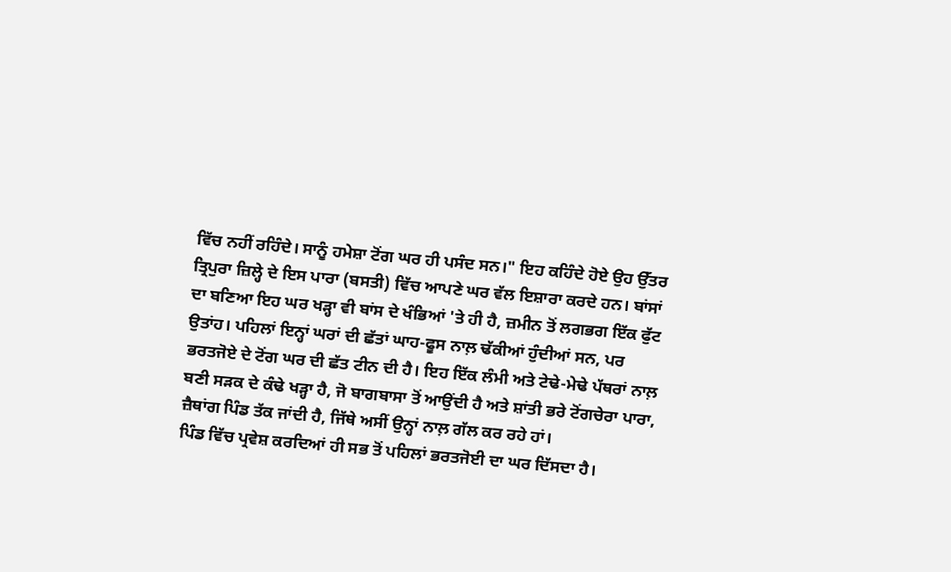ਵਿੱਚ ਨਹੀਂ ਰਹਿੰਦੇ। ਸਾਨੂੰ ਹਮੇਸ਼ਾ ਟੋਂਗ ਘਰ ਹੀ ਪਸੰਦ ਸਨ।" ਇਹ ਕਹਿੰਦੇ ਹੋਏ ਉਹ ਉੱਤਰ ਤ੍ਰਿਪੁਰਾ ਜ਼ਿਲ੍ਹੇ ਦੇ ਇਸ ਪਾਰਾ (ਬਸਤੀ) ਵਿੱਚ ਆਪਣੇ ਘਰ ਵੱਲ ਇਸ਼ਾਰਾ ਕਰਦੇ ਹਨ। ਬਾਂਸਾਂ ਦਾ ਬਣਿਆ ਇਹ ਘਰ ਖੜ੍ਹਾ ਵੀ ਬਾਂਸ ਦੇ ਖੰਭਿਆਂ 'ਤੇ ਹੀ ਹੈ, ਜ਼ਮੀਨ ਤੋਂ ਲਗਭਗ ਇੱਕ ਫੁੱਟ ਉਤਾਂਹ। ਪਹਿਲਾਂ ਇਨ੍ਹਾਂ ਘਰਾਂ ਦੀ ਛੱਤਾਂ ਘਾਹ-ਫੂਸ ਨਾਲ਼ ਢੱਕੀਆਂ ਹੁੰਦੀਆਂ ਸਨ, ਪਰ ਭਰਤਜੋਏ ਦੇ ਟੋਂਗ ਘਰ ਦੀ ਛੱਤ ਟੀਨ ਦੀ ਹੈ। ਇਹ ਇੱਕ ਲੰਮੀ ਅਤੇ ਟੇਢੇ-ਮੇਢੇ ਪੱਥਰਾਂ ਨਾਲ਼ ਬਣੀ ਸੜਕ ਦੇ ਕੰਢੇ ਖੜ੍ਹਾ ਹੈ, ਜੋ ਬਾਗਬਾਸਾ ਤੋਂ ਆਉਂਦੀ ਹੈ ਅਤੇ ਸ਼ਾਂਤੀ ਭਰੇ ਟੋਂਗਚੇਰਾ ਪਾਰਾ, ਜ਼ੈਥਾਂਗ ਪਿੰਡ ਤੱਕ ਜਾਂਦੀ ਹੈ, ਜਿੱਥੇ ਅਸੀਂ ਉਨ੍ਹਾਂ ਨਾਲ਼ ਗੱਲ ਕਰ ਰਹੇ ਹਾਂ।
ਪਿੰਡ ਵਿੱਚ ਪ੍ਰਵੇਸ਼ ਕਰਦਿਆਂ ਹੀ ਸਭ ਤੋਂ ਪਹਿਲਾਂ ਭਰਤਜੋਈ ਦਾ ਘਰ ਦਿੱਸਦਾ ਹੈ।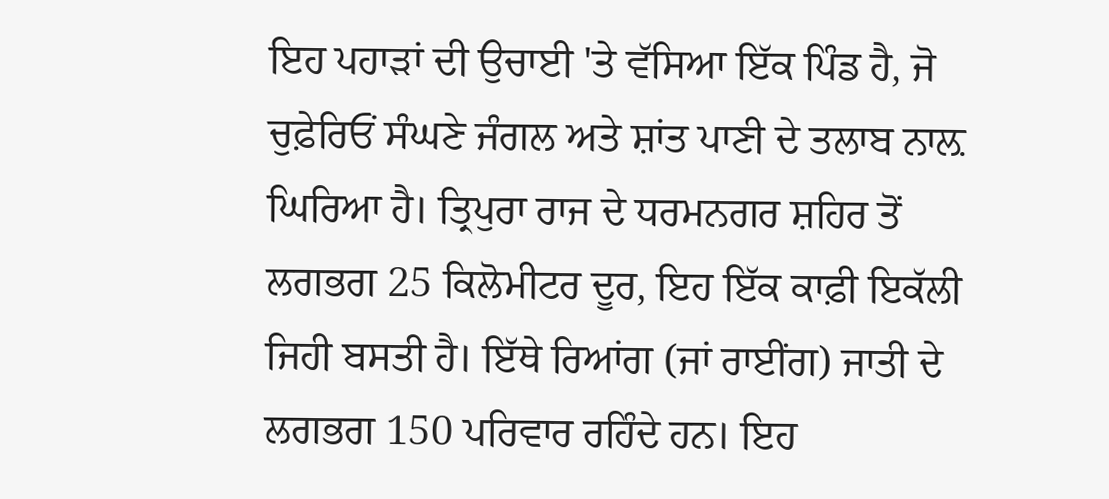ਇਹ ਪਹਾੜਾਂ ਦੀ ਉਚਾਈ 'ਤੇ ਵੱਸਿਆ ਇੱਕ ਪਿੰਡ ਹੈ, ਜੋ ਚੁਫ਼ੇਰਿਓਂ ਸੰਘਣੇ ਜੰਗਲ ਅਤੇ ਸ਼ਾਂਤ ਪਾਣੀ ਦੇ ਤਲਾਬ ਨਾਲ਼ ਘਿਰਿਆ ਹੈ। ਤ੍ਰਿਪੁਰਾ ਰਾਜ ਦੇ ਧਰਮਨਗਰ ਸ਼ਹਿਰ ਤੋਂ ਲਗਭਗ 25 ਕਿਲੋਮੀਟਰ ਦੂਰ, ਇਹ ਇੱਕ ਕਾਫ਼ੀ ਇਕੱਲੀ ਜਿਹੀ ਬਸਤੀ ਹੈ। ਇੱਥੇ ਰਿਆਂਗ (ਜਾਂ ਰਾਈਂਗ) ਜਾਤੀ ਦੇ ਲਗਭਗ 150 ਪਰਿਵਾਰ ਰਹਿੰਦੇ ਹਨ। ਇਹ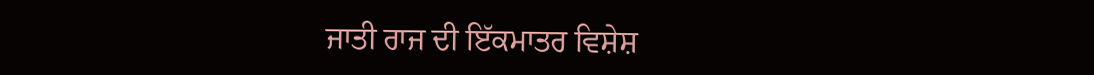ਜਾਤੀ ਰਾਜ ਦੀ ਇੱਕਮਾਤਰ ਵਿਸ਼ੇਸ਼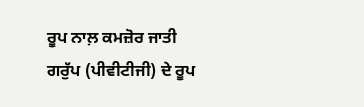ਰੂਪ ਨਾਲ਼ ਕਮਜ਼ੋਰ ਜਾਤੀ ਗਰੁੱਪ (ਪੀਵੀਟੀਜੀ) ਦੇ ਰੂਪ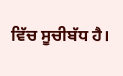ਵਿੱਚ ਸੂਚੀਬੱਧ ਹੈ।